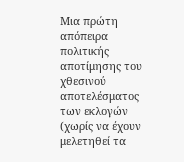Μια πρώτη απόπειρα πολιτικής αποτίμησης του χθεσινού αποτελέσματος των εκλογών (χωρίς να έχουν μελετηθεί τα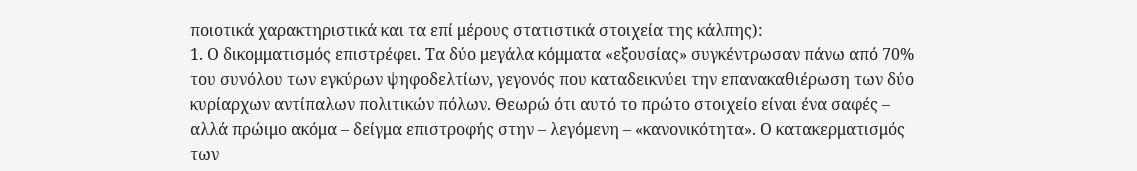ποιοτικά χαρακτηριστικά και τα επί μέρους στατιστικά στοιχεία της κάλπης):
1. Ο δικομματισμός επιστρέφει. Τα δύο μεγάλα κόμματα «εξουσίας» συγκέντρωσαν πάνω από 70% του συνόλου των εγκύρων ψηφοδελτίων, γεγονός που καταδεικνύει την επανακαθιέρωση των δύο κυρίαρχων αντίπαλων πολιτικών πόλων. Θεωρώ ότι αυτό το πρώτο στοιχείο είναι ένα σαφές – αλλά πρώιμο ακόμα – δείγμα επιστροφής στην – λεγόμενη – «κανονικότητα». Ο κατακερματισμός των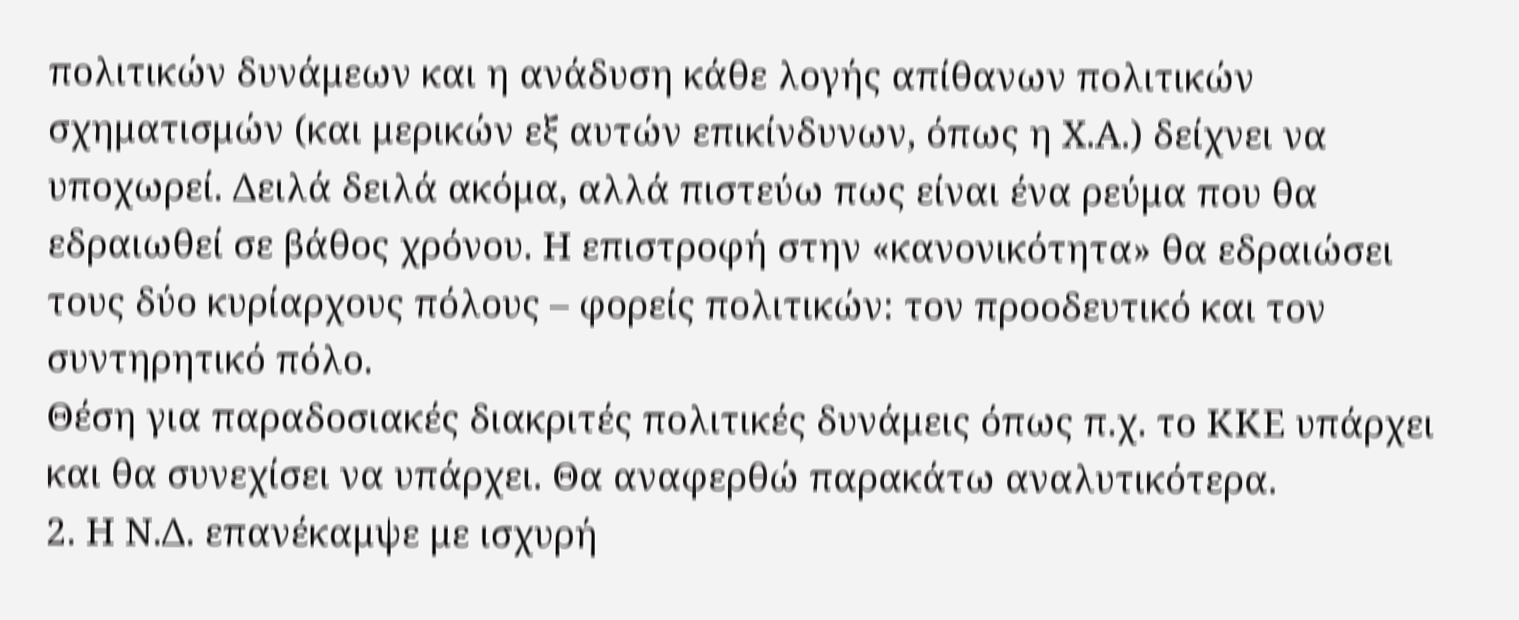πολιτικών δυνάμεων και η ανάδυση κάθε λογής απίθανων πολιτικών σχηματισμών (και μερικών εξ αυτών επικίνδυνων, όπως η Χ.Α.) δείχνει να υποχωρεί. Δειλά δειλά ακόμα, αλλά πιστεύω πως είναι ένα ρεύμα που θα εδραιωθεί σε βάθος χρόνου. Η επιστροφή στην «κανονικότητα» θα εδραιώσει τους δύο κυρίαρχους πόλους – φορείς πολιτικών: τον προοδευτικό και τον συντηρητικό πόλο.
Θέση για παραδοσιακές διακριτές πολιτικές δυνάμεις όπως π.χ. το ΚΚΕ υπάρχει και θα συνεχίσει να υπάρχει. Θα αναφερθώ παρακάτω αναλυτικότερα.
2. Η Ν.Δ. επανέκαμψε με ισχυρή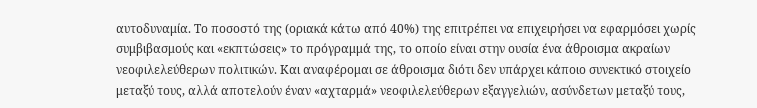αυτοδυναμία. Το ποσοστό της (οριακά κάτω από 40%) της επιτρέπει να επιχειρήσει να εφαρμόσει χωρίς συμβιβασμούς και «εκπτώσεις» το πρόγραμμά της, το οποίο είναι στην ουσία ένα άθροισμα ακραίων νεοφιλελεύθερων πολιτικών. Και αναφέρομαι σε άθροισμα διότι δεν υπάρχει κάποιο συνεκτικό στοιχείο μεταξύ τους, αλλά αποτελούν έναν «αχταρμά» νεοφιλελεύθερων εξαγγελιών, ασύνδετων μεταξύ τους,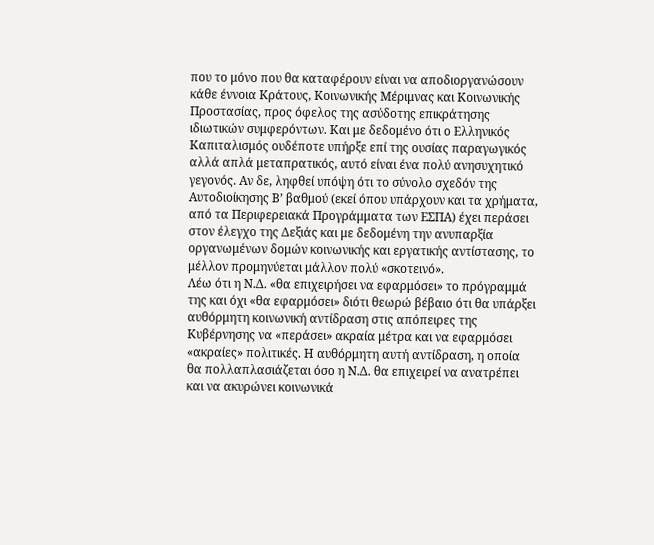που το μόνο που θα καταφέρουν είναι να αποδιοργανώσουν κάθε έννοια Κράτους, Κοινωνικής Μέριμνας και Κοινωνικής Προστασίας, προς όφελος της ασύδοτης επικράτησης ιδιωτικών συμφερόντων. Και με δεδομένο ότι ο Ελληνικός Καπιταλισμός ουδέποτε υπήρξε επί της ουσίας παραγωγικός αλλά απλά μεταπρατικός, αυτό είναι ένα πολύ ανησυχητικό γεγονός. Αν δε, ληφθεί υπόψη ότι το σύνολο σχεδόν της Αυτοδιοίκησης Β’ βαθμού (εκεί όπου υπάρχουν και τα χρήματα, από τα Περιφερειακά Προγράμματα των ΕΣΠΑ) έχει περάσει στον έλεγχο της Δεξιάς και με δεδομένη την ανυπαρξία οργανωμένων δομών κοινωνικής και εργατικής αντίστασης, το μέλλον προμηνύεται μάλλον πολύ «σκοτεινό».
Λέω ότι η Ν.Δ. «θα επιχειρήσει να εφαρμόσει» το πρόγραμμά της και όχι «θα εφαρμόσει» διότι θεωρώ βέβαιο ότι θα υπάρξει αυθόρμητη κοινωνική αντίδραση στις απόπειρες της Κυβέρνησης να «περάσει» ακραία μέτρα και να εφαρμόσει «ακραίες» πολιτικές. Η αυθόρμητη αυτή αντίδραση, η οποία θα πολλαπλασιάζεται όσο η Ν.Δ. θα επιχειρεί να ανατρέπει και να ακυρώνει κοινωνικά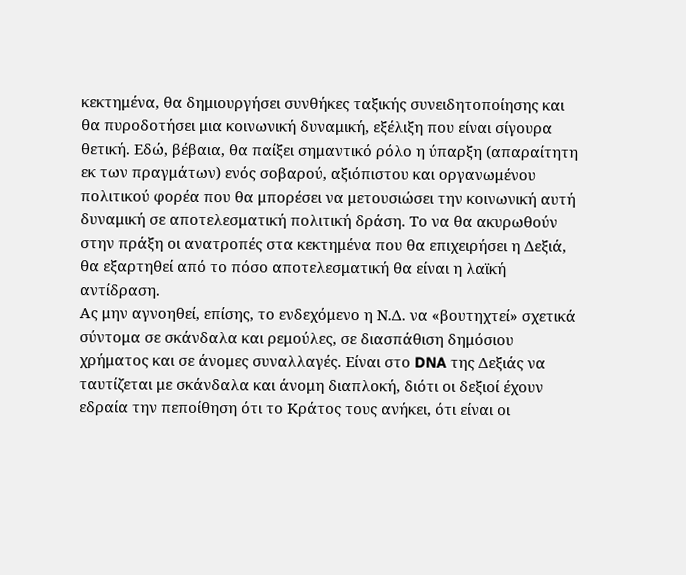κεκτημένα, θα δημιουργήσει συνθήκες ταξικής συνειδητοποίησης και θα πυροδοτήσει μια κοινωνική δυναμική, εξέλιξη που είναι σίγουρα θετική. Εδώ, βέβαια, θα παίξει σημαντικό ρόλο η ύπαρξη (απαραίτητη εκ των πραγμάτων) ενός σοβαρού, αξιόπιστου και οργανωμένου πολιτικού φορέα που θα μπορέσει να μετουσιώσει την κοινωνική αυτή δυναμική σε αποτελεσματική πολιτική δράση. Το να θα ακυρωθούν στην πράξη οι ανατροπές στα κεκτημένα που θα επιχειρήσει η Δεξιά, θα εξαρτηθεί από το πόσο αποτελεσματική θα είναι η λαϊκή αντίδραση.
Ας μην αγνοηθεί, επίσης, το ενδεχόμενο η Ν.Δ. να «βουτηχτεί» σχετικά σύντομα σε σκάνδαλα και ρεμούλες, σε διασπάθιση δημόσιου χρήματος και σε άνομες συναλλαγές. Είναι στο DNA της Δεξιάς να ταυτίζεται με σκάνδαλα και άνομη διαπλοκή, διότι οι δεξιοί έχουν εδραία την πεποίθηση ότι το Κράτος τους ανήκει, ότι είναι οι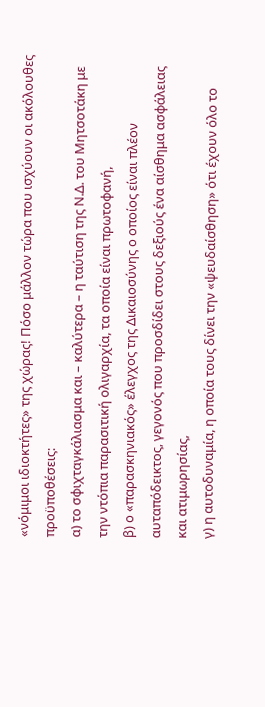«νόμιμοι ιδιοκτήτες» της χώρας! Πόσο μάλλον τώρα που ισχύουν οι ακόλουθες προϋποθέσεις:
α) το σφιχταγκάλιασμα και – καλύτερα – η ταύτιση της Ν.Δ. του Μητσοτάκη με την ντόπια παρασιτική ολιγαρχία, τα οποία είναι πρωτοφανή,
β) ο «παρασκηνιακός» έλεγχος της Δικαιοσύνης ο οποίος είναι πλέον αυταπόδεικτος, γεγονός που προσδίδει στους δεξιούς ένα αίσθημα ασφάλειας και ατιμωρησίας,
γ) η αυτοδυναμία, η οποία τους δίνει την «ψευδαίσθηση» ότι έχουν όλο το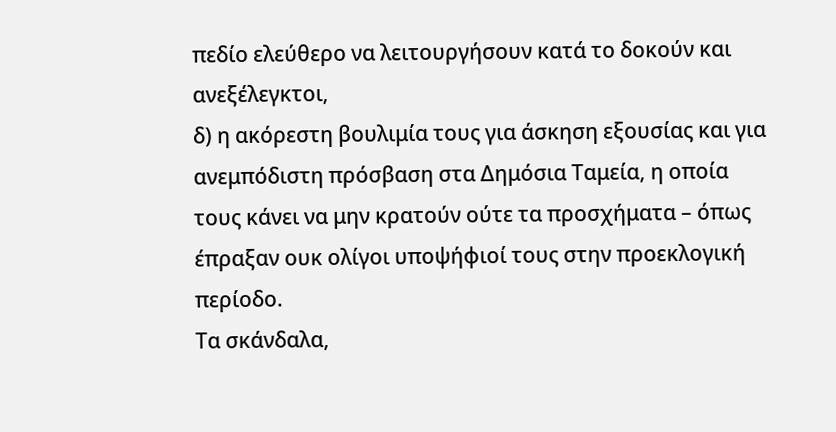πεδίο ελεύθερο να λειτουργήσουν κατά το δοκούν και ανεξέλεγκτοι,
δ) η ακόρεστη βουλιμία τους για άσκηση εξουσίας και για ανεμπόδιστη πρόσβαση στα Δημόσια Ταμεία, η οποία τους κάνει να μην κρατούν ούτε τα προσχήματα – όπως έπραξαν ουκ ολίγοι υποψήφιοί τους στην προεκλογική περίοδο.
Τα σκάνδαλα,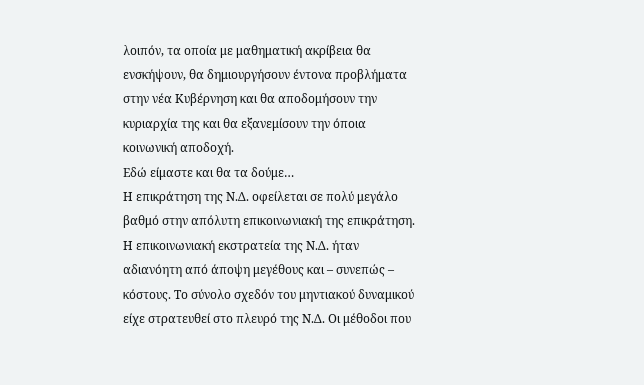λοιπόν, τα οποία με μαθηματική ακρίβεια θα ενσκήψουν, θα δημιουργήσουν έντονα προβλήματα στην νέα Κυβέρνηση και θα αποδομήσουν την κυριαρχία της και θα εξανεμίσουν την όποια κοινωνική αποδοχή.
Εδώ είμαστε και θα τα δούμε…
Η επικράτηση της Ν.Δ. οφείλεται σε πολύ μεγάλο βαθμό στην απόλυτη επικοινωνιακή της επικράτηση. Η επικοινωνιακή εκστρατεία της Ν.Δ. ήταν αδιανόητη από άποψη μεγέθους και – συνεπώς – κόστους. Το σύνολο σχεδόν του μηντιακού δυναμικού είχε στρατευθεί στο πλευρό της Ν.Δ. Οι μέθοδοι που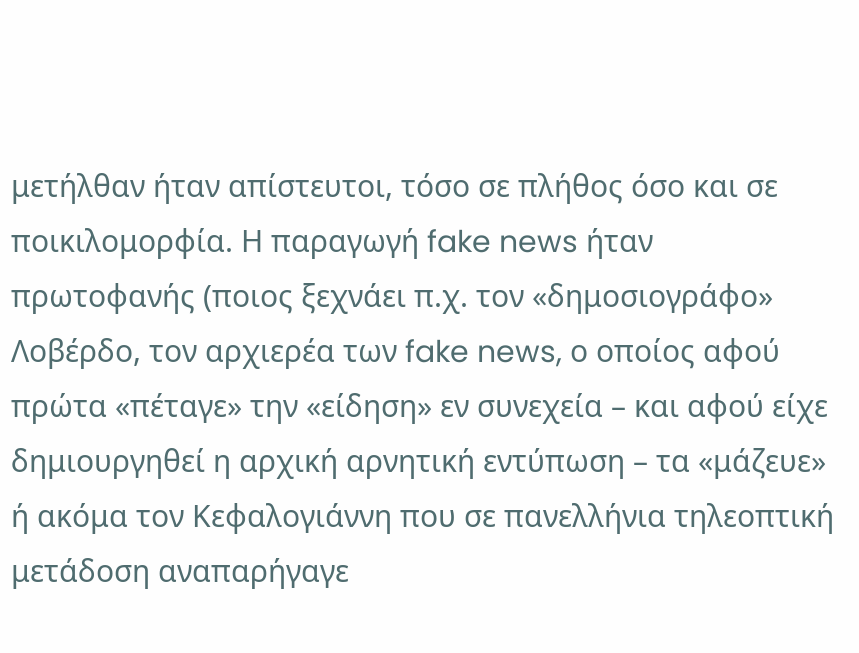μετήλθαν ήταν απίστευτοι, τόσο σε πλήθος όσο και σε ποικιλομορφία. Η παραγωγή fake news ήταν πρωτοφανής (ποιος ξεχνάει π.χ. τον «δημοσιογράφο» Λοβέρδο, τον αρχιερέα των fake news, ο οποίος αφού πρώτα «πέταγε» την «είδηση» εν συνεχεία – και αφού είχε δημιουργηθεί η αρχική αρνητική εντύπωση – τα «μάζευε» ή ακόμα τον Κεφαλογιάννη που σε πανελλήνια τηλεοπτική μετάδοση αναπαρήγαγε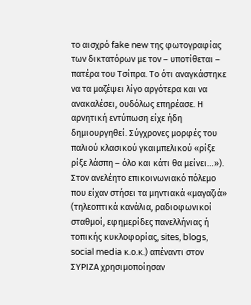το αισχρό fake new της φωτογραφίας των δικτατόρων με τον – υποτίθεται – πατέρα του Τσίπρα. Το ότι αναγκάστηκε να τα μαζέψει λίγο αργότερα και να ανακαλέσει, ουδόλως επηρέασε. Η αρνητική εντύπωση είχε ήδη δημιουργηθεί. Σύγχρονες μορφές του παλιού κλασικού γκαιμπελικού «ρίξε ρίξε λάσπη – όλο και κάτι θα μείνει…»).
Στον ανελέητο επικοινωνιακό πόλεμο που είχαν στήσει τα μηντιακά «μαγαζιά» (τηλεοπτικά κανάλια, ραδιοφωνικοί σταθμοί, εφημερίδες πανελλήνιας ή τοπικής κυκλοφορίας, sites, blogs, social media κ.ο.κ.) απέναντι στον ΣΥΡΙΖΑ χρησιμοποίησαν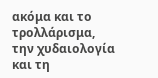ακόμα και το τρολλάρισμα, την χυδαιολογία και τη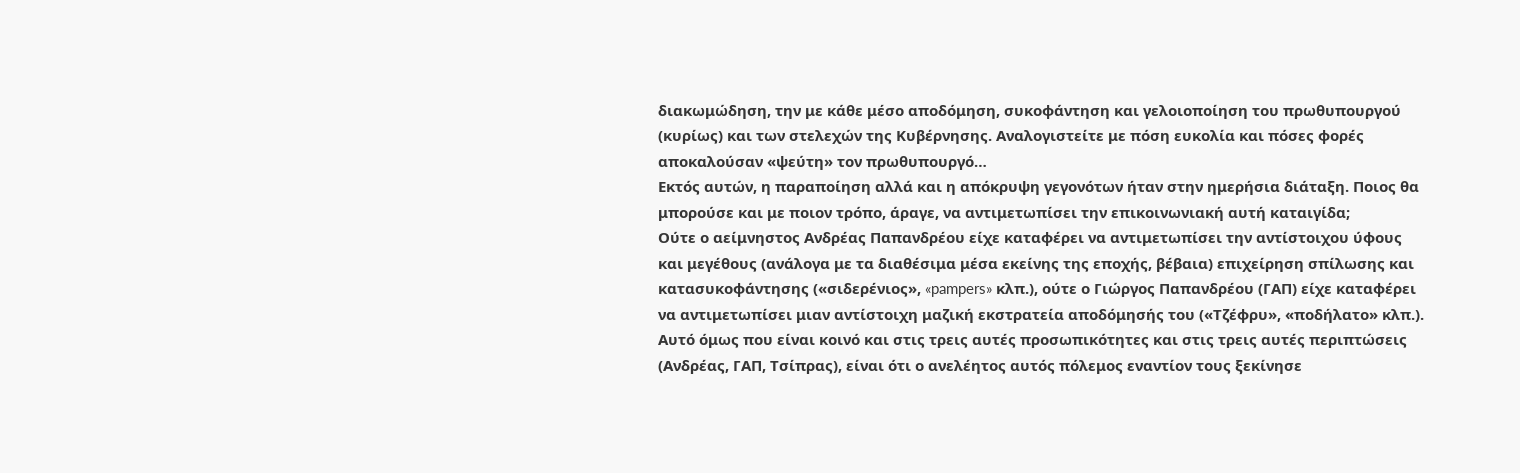διακωμώδηση, την με κάθε μέσο αποδόμηση, συκοφάντηση και γελοιοποίηση του πρωθυπουργού (κυρίως) και των στελεχών της Κυβέρνησης. Αναλογιστείτε με πόση ευκολία και πόσες φορές αποκαλούσαν «ψεύτη» τον πρωθυπουργό…
Εκτός αυτών, η παραποίηση αλλά και η απόκρυψη γεγονότων ήταν στην ημερήσια διάταξη. Ποιος θα μπορούσε και με ποιον τρόπο, άραγε, να αντιμετωπίσει την επικοινωνιακή αυτή καταιγίδα;
Ούτε ο αείμνηστος Ανδρέας Παπανδρέου είχε καταφέρει να αντιμετωπίσει την αντίστοιχου ύφους και μεγέθους (ανάλογα με τα διαθέσιμα μέσα εκείνης της εποχής, βέβαια) επιχείρηση σπίλωσης και κατασυκοφάντησης («σιδερένιος», «pampers» κλπ.), ούτε ο Γιώργος Παπανδρέου (ΓΑΠ) είχε καταφέρει να αντιμετωπίσει μιαν αντίστοιχη μαζική εκστρατεία αποδόμησής του («Τζέφρυ», «ποδήλατο» κλπ.).
Αυτό όμως που είναι κοινό και στις τρεις αυτές προσωπικότητες και στις τρεις αυτές περιπτώσεις (Ανδρέας, ΓΑΠ, Τσίπρας), είναι ότι ο ανελέητος αυτός πόλεμος εναντίον τους ξεκίνησε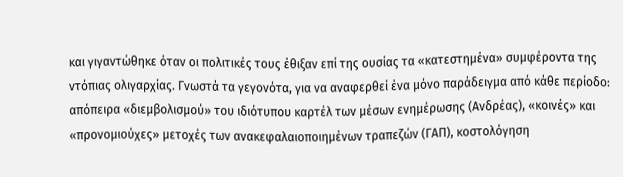και γιγαντώθηκε όταν οι πολιτικές τους έθιξαν επί της ουσίας τα «κατεστημένα» συμφέροντα της ντόπιας ολιγαρχίας. Γνωστά τα γεγονότα, για να αναφερθεί ένα μόνο παράδειγμα από κάθε περίοδο: απόπειρα «διεμβολισμού» του ιδιότυπου καρτέλ των μέσων ενημέρωσης (Ανδρέας), «κοινές» και «προνομιούχες» μετοχές των ανακεφαλαιοποιημένων τραπεζών (ΓΑΠ), κοστολόγηση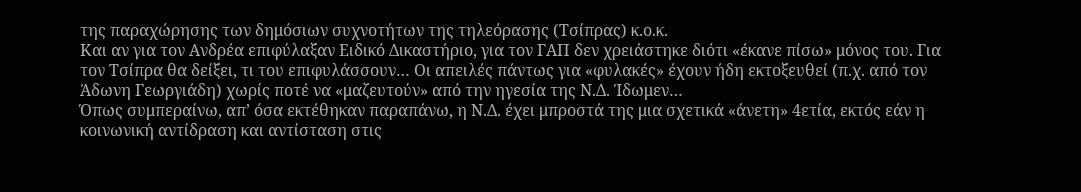της παραχώρησης των δημόσιων συχνοτήτων της τηλεόρασης (Τσίπρας) κ.ο.κ.
Και αν για τον Ανδρέα επιφύλαξαν Ειδικό Δικαστήριο, για τον ΓΑΠ δεν χρειάστηκε διότι «έκανε πίσω» μόνος του. Για τον Τσίπρα θα δείξει, τι του επιφυλάσσουν… Οι απειλές πάντως για «φυλακές» έχουν ήδη εκτοξευθεί (π.χ. από τον Άδωνη Γεωργιάδη) χωρίς ποτέ να «μαζευτούν» από την ηγεσία της Ν.Δ. Ίδωμεν…
Όπως συμπεραίνω, απ’ όσα εκτέθηκαν παραπάνω, η Ν.Δ. έχει μπροστά της μια σχετικά «άνετη» 4ετία, εκτός εάν η κοινωνική αντίδραση και αντίσταση στις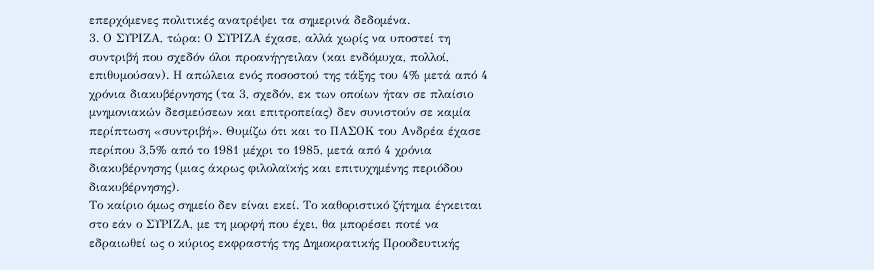επερχόμενες πολιτικές ανατρέψει τα σημερινά δεδομένα.
3. Ο ΣΥΡΙΖΑ, τώρα: Ο ΣΥΡΙΖΑ έχασε, αλλά χωρίς να υποστεί τη συντριβή που σχεδόν όλοι προανήγγειλαν (και ενδόμυχα, πολλοί, επιθυμούσαν). Η απώλεια ενός ποσοστού της τάξης του 4% μετά από 4 χρόνια διακυβέρνησης (τα 3, σχεδόν, εκ των οποίων ήταν σε πλαίσιο μνημονιακών δεσμεύσεων και επιτροπείας) δεν συνιστούν σε καμία περίπτωση «συντριβή». Θυμίζω ότι και το ΠΑΣΟΚ του Ανδρέα έχασε περίπου 3,5% από το 1981 μέχρι το 1985, μετά από 4 χρόνια διακυβέρνησης (μιας άκρως φιλολαϊκής και επιτυχημένης περιόδου διακυβέρνησης).
Το καίριο όμως σημείο δεν είναι εκεί. Το καθοριστικό ζήτημα έγκειται στο εάν ο ΣΥΡΙΖΑ, με τη μορφή που έχει, θα μπορέσει ποτέ να εδραιωθεί ως ο κύριος εκφραστής της Δημοκρατικής Προοδευτικής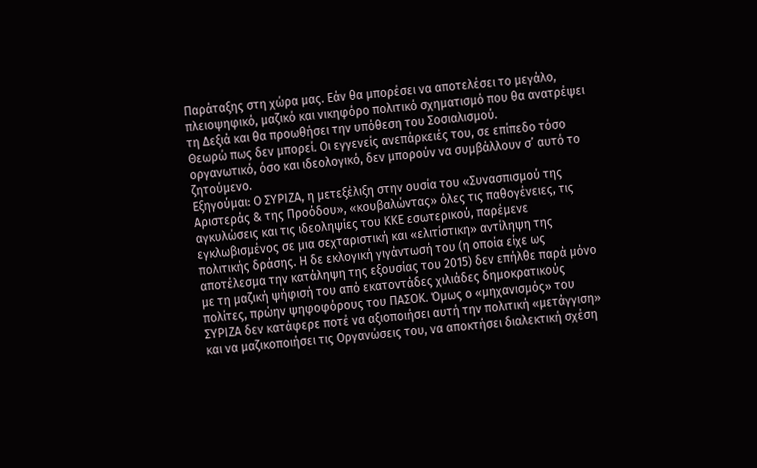Παράταξης στη χώρα μας. Εάν θα μπορέσει να αποτελέσει το μεγάλο, πλειοψηφικό, μαζικό και νικηφόρο πολιτικό σχηματισμό που θα ανατρέψει τη Δεξιά και θα προωθήσει την υπόθεση του Σοσιαλισμού.
Θεωρώ πως δεν μπορεί. Οι εγγενείς ανεπάρκειές του, σε επίπεδο τόσο οργανωτικό, όσο και ιδεολογικό, δεν μπορούν να συμβάλλουν σ’ αυτό το ζητούμενο.
Εξηγούμαι: Ο ΣΥΡΙΖΑ, η μετεξέλιξη στην ουσία του «Συνασπισμού της Αριστεράς & της Προόδου», «κουβαλώντας» όλες τις παθογένειες, τις αγκυλώσεις και τις ιδεοληψίες του ΚΚΕ εσωτερικού, παρέμενε εγκλωβισμένος σε μια σεχταριστική και «ελιτίστικη» αντίληψη της πολιτικής δράσης. Η δε εκλογική γιγάντωσή του (η οποία είχε ως αποτέλεσμα την κατάληψη της εξουσίας του 2015) δεν επήλθε παρά μόνο με τη μαζική ψήφισή του από εκατοντάδες χιλιάδες δημοκρατικούς πολίτες, πρώην ψηφοφόρους του ΠΑΣΟΚ. Όμως ο «μηχανισμός» του ΣΥΡΙΖΑ δεν κατάφερε ποτέ να αξιοποιήσει αυτή την πολιτική «μετάγγιση» και να μαζικοποιήσει τις Οργανώσεις του, να αποκτήσει διαλεκτική σχέση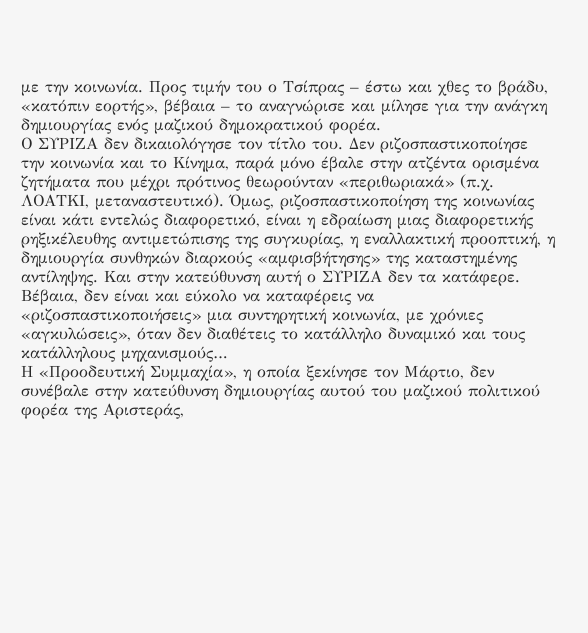με την κοινωνία. Προς τιμήν του ο Τσίπρας – έστω και χθες το βράδυ, «κατόπιν εορτής», βέβαια – το αναγνώρισε και μίλησε για την ανάγκη δημιουργίας ενός μαζικού δημοκρατικού φορέα.
Ο ΣΥΡΙΖΑ δεν δικαιολόγησε τον τίτλο του. Δεν ριζοσπαστικοποίησε την κοινωνία και το Κίνημα, παρά μόνο έβαλε στην ατζέντα ορισμένα ζητήματα που μέχρι πρότινος θεωρούνταν «περιθωριακά» (π.χ. ΛΟΑΤΚΙ, μεταναστευτικό). Όμως, ριζοσπαστικοποίηση της κοινωνίας είναι κάτι εντελώς διαφορετικό, είναι η εδραίωση μιας διαφορετικής ρηξικέλευθης αντιμετώπισης της συγκυρίας, η εναλλακτική προοπτική, η δημιουργία συνθηκών διαρκούς «αμφισβήτησης» της καταστημένης αντίληψης. Και στην κατεύθυνση αυτή ο ΣΥΡΙΖΑ δεν τα κατάφερε. Βέβαια, δεν είναι και εύκολο να καταφέρεις να «ριζοσπαστικοποιήσεις» μια συντηρητική κοινωνία, με χρόνιες «αγκυλώσεις», όταν δεν διαθέτεις το κατάλληλο δυναμικό και τους κατάλληλους μηχανισμούς…
Η «Προοδευτική Συμμαχία», η οποία ξεκίνησε τον Μάρτιο, δεν συνέβαλε στην κατεύθυνση δημιουργίας αυτού του μαζικού πολιτικού φορέα της Αριστεράς,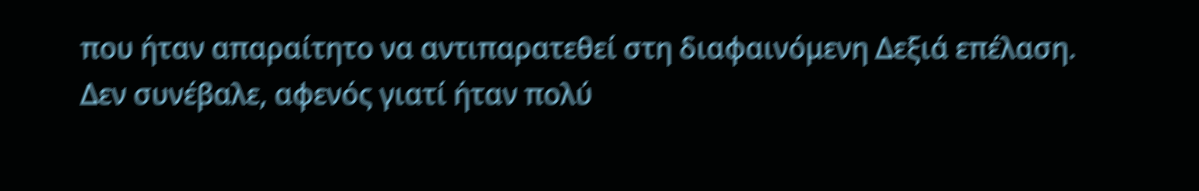που ήταν απαραίτητο να αντιπαρατεθεί στη διαφαινόμενη Δεξιά επέλαση. Δεν συνέβαλε, αφενός γιατί ήταν πολύ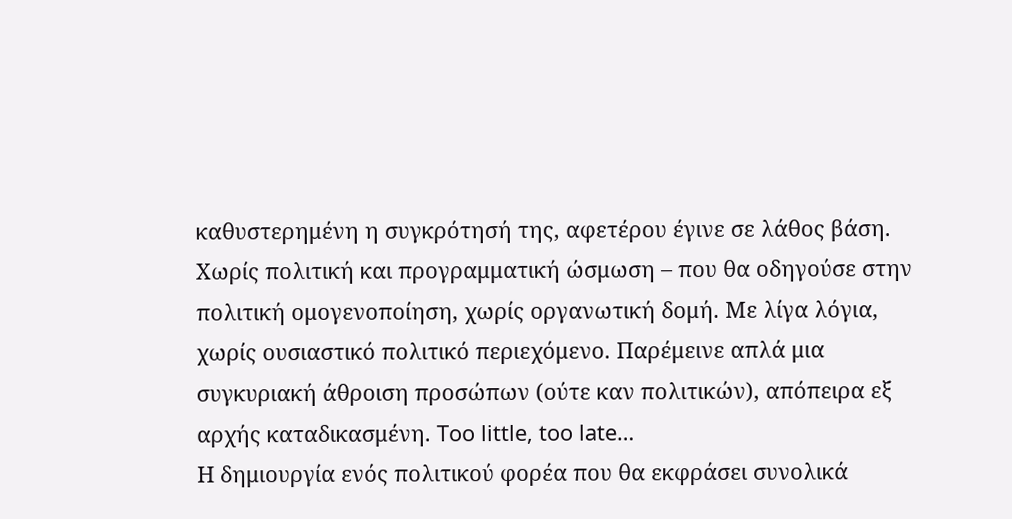καθυστερημένη η συγκρότησή της, αφετέρου έγινε σε λάθος βάση. Χωρίς πολιτική και προγραμματική ώσμωση – που θα οδηγούσε στην πολιτική ομογενοποίηση, χωρίς οργανωτική δομή. Με λίγα λόγια, χωρίς ουσιαστικό πολιτικό περιεχόμενο. Παρέμεινε απλά μια συγκυριακή άθροιση προσώπων (ούτε καν πολιτικών), απόπειρα εξ αρχής καταδικασμένη. Too little, too late…
Η δημιουργία ενός πολιτικού φορέα που θα εκφράσει συνολικά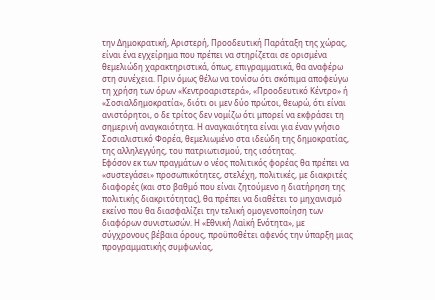την Δημοκρατική, Αριστερή, Προοδευτική Παράταξη της χώρας, είναι ένα εγχείρημα που πρέπει να στηρίζεται σε ορισμένα θεμελιώδη χαρακτηριστικά, όπως, επιγραμματικά, θα αναφέρω στη συνέχεια. Πριν όμως θέλω να τονίσω ότι σκόπιμα αποφεύγω τη χρήση των όρων «Κεντροαριστερά», «Προοδευτικό Κέντρο» ή «Σοσιαλδημοκρατία», διότι οι μεν δύο πρώτοι, θεωρώ, ότι είναι ανιστόρητοι, ο δε τρίτος δεν νομίζω ότι μπορεί να εκφράσει τη σημερινή αναγκαιότητα. Η αναγκαιότητα είναι για έναν γνήσιο Σοσιαλιστικό Φορέα, θεμελιωμένο στα ιδεώδη της δημοκρατίας, της αλληλεγγύης, του πατριωτισμού, της ισότητας.
Εφόσον εκ των πραγμάτων ο νέος πολιτικός φορέας θα πρέπει να «συστεγάσει» προσωπικότητες, στελέχη, πολιτικές, με διακριτές διαφορές (και στο βαθμό που είναι ζητούμενο η διατήρηση της πολιτικής διακριτότητας), θα πρέπει να διαθέτει το μηχανισμό εκείνο που θα διασφαλίζει την τελική ομογενοποίηση των διαφόρων συνιστωσών. Η «Εθνική Λαϊκή Ενότητα», με σύγχρονους βέβαια όρους, προϋποθέτει αφενός την ύπαρξη μιας προγραμματικής συμφωνίας,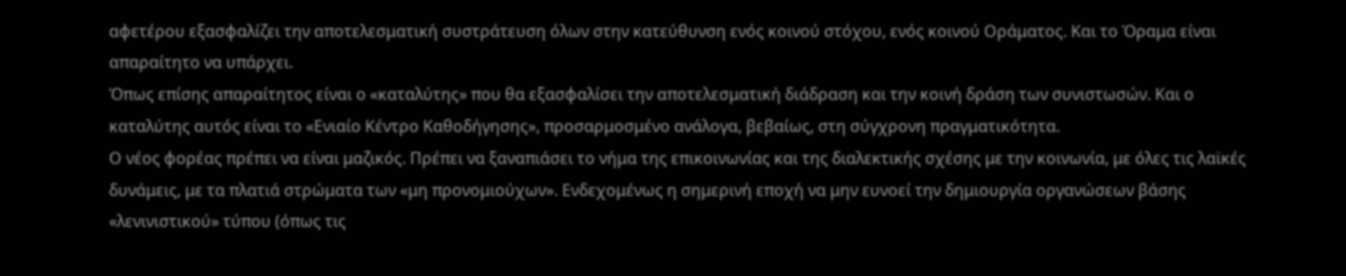αφετέρου εξασφαλίζει την αποτελεσματική συστράτευση όλων στην κατεύθυνση ενός κοινού στόχου, ενός κοινού Οράματος. Και το Όραμα είναι απαραίτητο να υπάρχει.
Όπως επίσης απαραίτητος είναι ο «καταλύτης» που θα εξασφαλίσει την αποτελεσματική διάδραση και την κοινή δράση των συνιστωσών. Και ο καταλύτης αυτός είναι το «Ενιαίο Κέντρο Καθοδήγησης», προσαρμοσμένο ανάλογα, βεβαίως, στη σύγχρονη πραγματικότητα.
Ο νέος φορέας πρέπει να είναι μαζικός. Πρέπει να ξαναπιάσει το νήμα της επικοινωνίας και της διαλεκτικής σχέσης με την κοινωνία, με όλες τις λαϊκές δυνάμεις, με τα πλατιά στρώματα των «μη προνομιούχων». Ενδεχομένως η σημερινή εποχή να μην ευνοεί την δημιουργία οργανώσεων βάσης «λενινιστικού» τύπου (όπως τις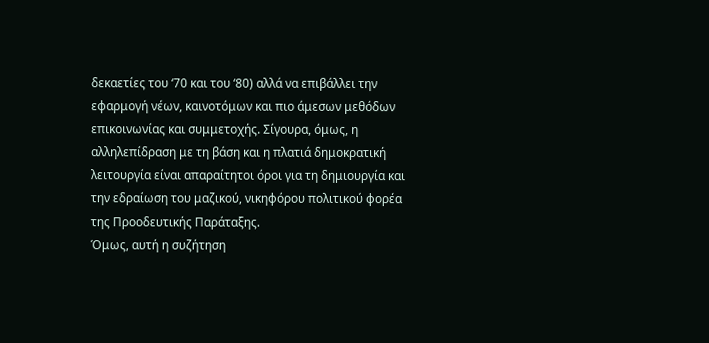δεκαετίες του ‘70 και του ‘80) αλλά να επιβάλλει την εφαρμογή νέων, καινοτόμων και πιο άμεσων μεθόδων επικοινωνίας και συμμετοχής. Σίγουρα, όμως, η αλληλεπίδραση με τη βάση και η πλατιά δημοκρατική λειτουργία είναι απαραίτητοι όροι για τη δημιουργία και την εδραίωση του μαζικού, νικηφόρου πολιτικού φορέα της Προοδευτικής Παράταξης.
Όμως, αυτή η συζήτηση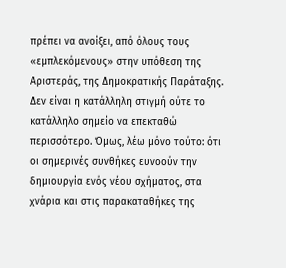πρέπει να ανοίξει, από όλους τους «εμπλεκόμενους» στην υπόθεση της Αριστεράς, της Δημοκρατικής Παράταξης. Δεν είναι η κατάλληλη στιγμή ούτε το κατάλληλο σημείο να επεκταθώ περισσότερο. Όμως, λέω μόνο τούτο: ότι οι σημερινές συνθήκες ευνοούν την δημιουργία ενός νέου σχήματος, στα χνάρια και στις παρακαταθήκες της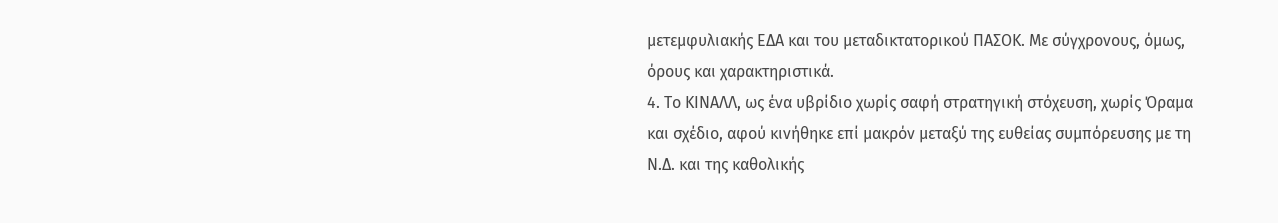μετεμφυλιακής ΕΔΑ και του μεταδικτατορικού ΠΑΣΟΚ. Με σύγχρονους, όμως, όρους και χαρακτηριστικά.
4. Το ΚΙΝΑΛΛ, ως ένα υβρίδιο χωρίς σαφή στρατηγική στόχευση, χωρίς Όραμα και σχέδιο, αφού κινήθηκε επί μακρόν μεταξύ της ευθείας συμπόρευσης με τη Ν.Δ. και της καθολικής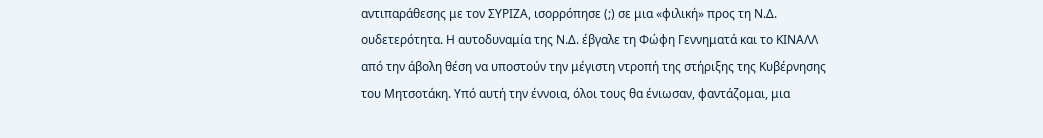αντιπαράθεσης με τον ΣΥΡΙΖΑ, ισορρόπησε (;) σε μια «φιλική» προς τη Ν.Δ. ουδετερότητα. Η αυτοδυναμία της Ν.Δ. έβγαλε τη Φώφη Γεννηματά και το ΚΙΝΑΛΛ από την άβολη θέση να υποστούν την μέγιστη ντροπή της στήριξης της Κυβέρνησης του Μητσοτάκη. Υπό αυτή την έννοια, όλοι τους θα ένιωσαν, φαντάζομαι, μια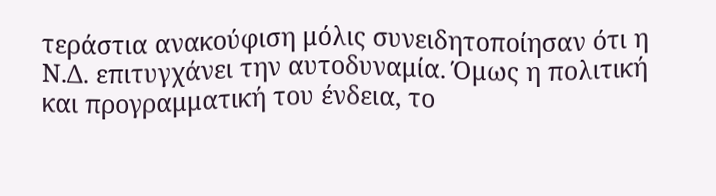τεράστια ανακούφιση μόλις συνειδητοποίησαν ότι η Ν.Δ. επιτυγχάνει την αυτοδυναμία. Όμως η πολιτική και προγραμματική του ένδεια, το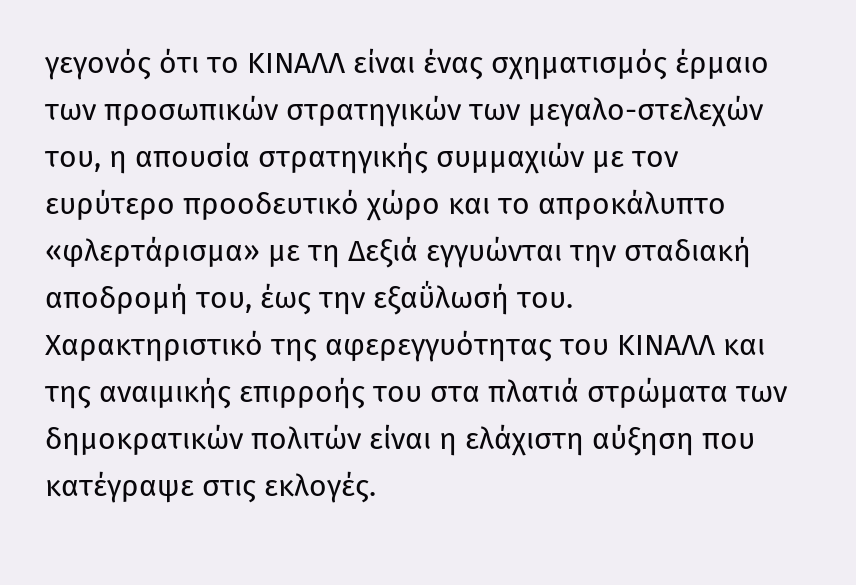γεγονός ότι το ΚΙΝΑΛΛ είναι ένας σχηματισμός έρμαιο των προσωπικών στρατηγικών των μεγαλο-στελεχών του, η απουσία στρατηγικής συμμαχιών με τον ευρύτερο προοδευτικό χώρο και το απροκάλυπτο «φλερτάρισμα» με τη Δεξιά εγγυώνται την σταδιακή αποδρομή του, έως την εξαΰλωσή του. Χαρακτηριστικό της αφερεγγυότητας του ΚΙΝΑΛΛ και της αναιμικής επιρροής του στα πλατιά στρώματα των δημοκρατικών πολιτών είναι η ελάχιστη αύξηση που κατέγραψε στις εκλογές.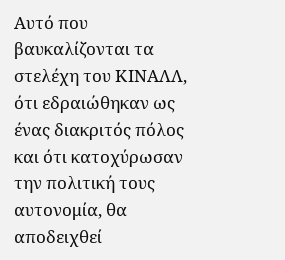Αυτό που βαυκαλίζονται τα στελέχη του ΚΙΝΑΛΛ, ότι εδραιώθηκαν ως ένας διακριτός πόλος και ότι κατοχύρωσαν την πολιτική τους αυτονομία, θα αποδειχθεί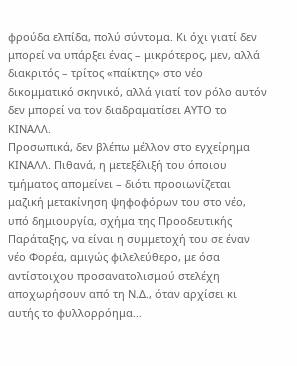φρούδα ελπίδα, πολύ σύντομα. Κι όχι γιατί δεν μπορεί να υπάρξει ένας – μικρότερος, μεν, αλλά διακριτός – τρίτος «παίκτης» στο νέο δικομματικό σκηνικό, αλλά γιατί τον ρόλο αυτόν δεν μπορεί να τον διαδραματίσει ΑΥΤΟ το ΚΙΝΑΛΛ.
Προσωπικά, δεν βλέπω μέλλον στο εγχείρημα ΚΙΝΑΛΛ. Πιθανά, η μετεξέλιξή του όποιου τμήματος απομείνει – διότι προοιωνίζεται μαζική μετακίνηση ψηφοφόρων του στο νέο, υπό δημιουργία, σχήμα της Προοδευτικής Παράταξης, να είναι η συμμετοχή του σε έναν νέο Φορέα, αμιγώς φιλελεύθερο, με όσα αντίστοιχου προσανατολισμού στελέχη αποχωρήσουν από τη Ν.Δ., όταν αρχίσει κι αυτής το φυλλορρόημα…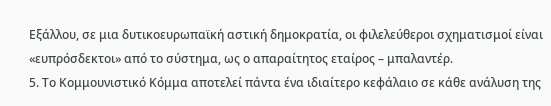Εξάλλου, σε μια δυτικοευρωπαϊκή αστική δημοκρατία, οι φιλελεύθεροι σχηματισμοί είναι «ευπρόσδεκτοι» από το σύστημα, ως ο απαραίτητος εταίρος – μπαλαντέρ.
5. Το Κομμουνιστικό Κόμμα αποτελεί πάντα ένα ιδιαίτερο κεφάλαιο σε κάθε ανάλυση της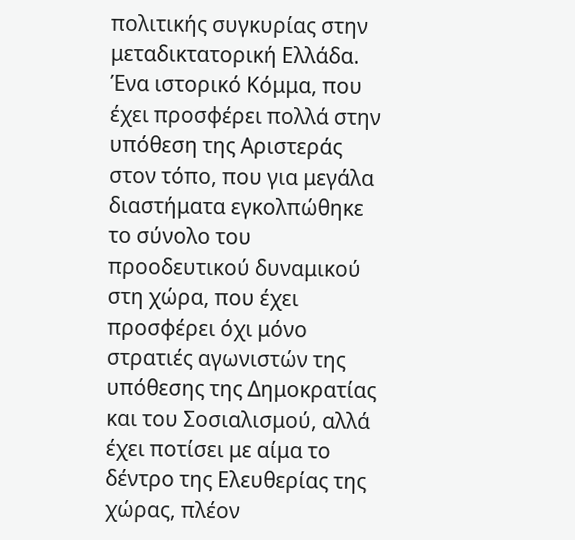πολιτικής συγκυρίας στην μεταδικτατορική Ελλάδα. Ένα ιστορικό Κόμμα, που έχει προσφέρει πολλά στην υπόθεση της Αριστεράς στον τόπο, που για μεγάλα διαστήματα εγκολπώθηκε το σύνολο του προοδευτικού δυναμικού στη χώρα, που έχει προσφέρει όχι μόνο στρατιές αγωνιστών της υπόθεσης της Δημοκρατίας και του Σοσιαλισμού, αλλά έχει ποτίσει με αίμα το δέντρο της Ελευθερίας της χώρας, πλέον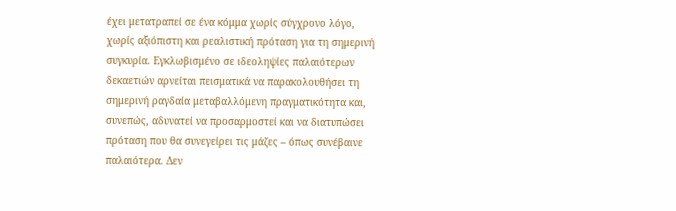έχει μετατραπεί σε ένα κόμμα χωρίς σύγχρονο λόγο, χωρίς αξιόπιστη και ρεαλιστική πρόταση για τη σημερινή συγκυρία. Εγκλωβισμένο σε ιδεοληψίες παλαιότερων δεκαετιών αρνείται πεισματικά να παρακολουθήσει τη σημερινή ραγδαία μεταβαλλόμενη πραγματικότητα και, συνεπώς, αδυνατεί να προσαρμοστεί και να διατυπώσει πρόταση που θα συνεγείρει τις μάζες – όπως συνέβαινε παλαιότερα. Δεν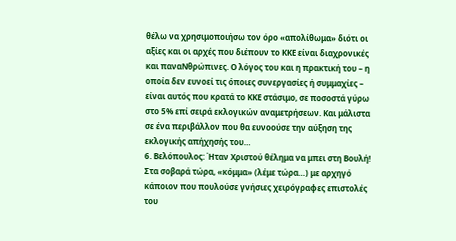θέλω να χρησιμοποιήσω τον όρο «απολίθωμα» διότι οι αξίες και οι αρχές που διέπουν το ΚΚΕ είναι διαχρονικές και παναΝθρώπινες. Ο λόγος του και η πρακτική του – η οποία δεν ευνοεί τις όποιες συνεργασίες ή συμμαχίες – είναι αυτός που κρατά το ΚΚΕ στάσιμο, σε ποσοστά γύρω στο 5% επί σειρά εκλογικών αναμετρήσεων. Και μάλιστα σε ένα περιβάλλον που θα ευνοούσε την αύξηση της εκλογικής απήχησής του…
6. Βελόπουλος: Ήταν Χριστού θέλημα να μπει στη Βουλή! Στα σοβαρά τώρα, «κόμμα» (λέμε τώρα…) με αρχηγό κάποιον που πουλούσε γνήσιες χειρόγραφες επιστολές του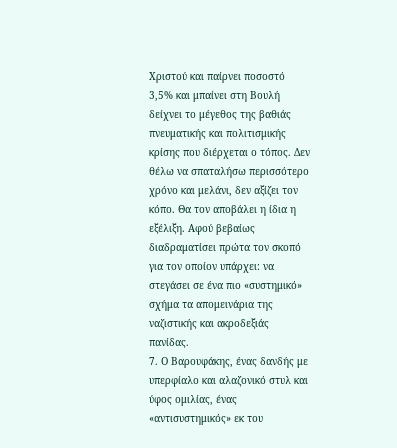Χριστού και παίρνει ποσοστό 3,5% και μπαίνει στη Βουλή δείχνει το μέγεθος της βαθιάς πνευματικής και πολιτισμικής κρίσης που διέρχεται ο τόπος. Δεν θέλω να σπαταλήσω περισσότερο χρόνο και μελάνι, δεν αξίζει τον κόπο. Θα τον αποβάλει η ίδια η εξέλιξη. Αφού βεβαίως διαδραματίσει πρώτα τον σκοπό για τον οποίον υπάρχει: να στεγάσει σε ένα πιο «συστημικό» σχήμα τα απομεινάρια της ναζιστικής και ακροδεξιάς πανίδας.
7. Ο Βαρουφάκης, ένας δανδής με υπερφίαλο και αλαζονικό στυλ και ύφος ομιλίας, ένας «αντισυστημικός» εκ του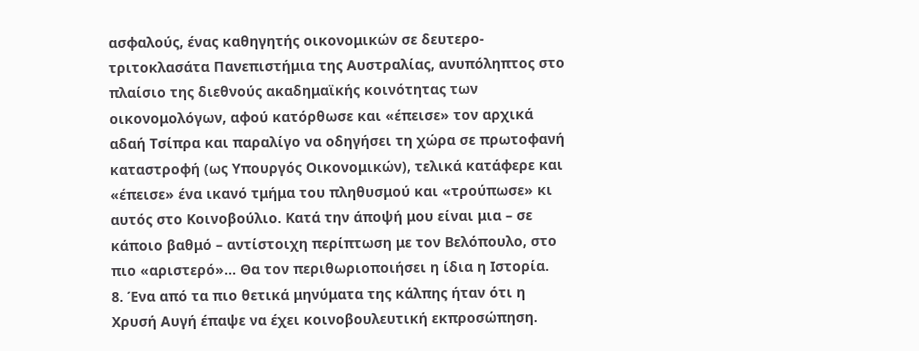ασφαλούς, ένας καθηγητής οικονομικών σε δευτερο-τριτοκλασάτα Πανεπιστήμια της Αυστραλίας, ανυπόληπτος στο πλαίσιο της διεθνούς ακαδημαϊκής κοινότητας των οικονομολόγων, αφού κατόρθωσε και «έπεισε» τον αρχικά αδαή Τσίπρα και παραλίγο να οδηγήσει τη χώρα σε πρωτοφανή καταστροφή (ως Υπουργός Οικονομικών), τελικά κατάφερε και «έπεισε» ένα ικανό τμήμα του πληθυσμού και «τρούπωσε» κι αυτός στο Κοινοβούλιο. Κατά την άποψή μου είναι μια – σε κάποιο βαθμό – αντίστοιχη περίπτωση με τον Βελόπουλο, στο πιο «αριστερό»… Θα τον περιθωριοποιήσει η ίδια η Ιστορία.
8. Ένα από τα πιο θετικά μηνύματα της κάλπης ήταν ότι η Χρυσή Αυγή έπαψε να έχει κοινοβουλευτική εκπροσώπηση.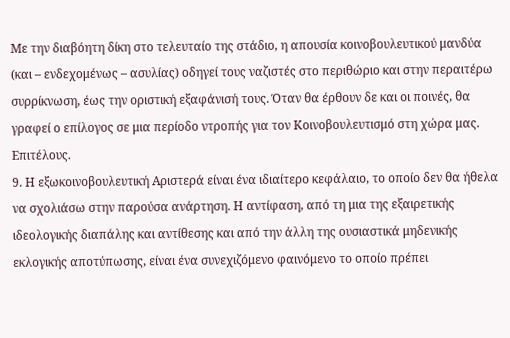Με την διαβόητη δίκη στο τελευταίο της στάδιο, η απουσία κοινοβουλευτικού μανδύα (και – ενδεχομένως – ασυλίας) οδηγεί τους ναζιστές στο περιθώριο και στην περαιτέρω συρρίκνωση, έως την οριστική εξαφάνισή τους. Όταν θα έρθουν δε και οι ποινές, θα γραφεί ο επίλογος σε μια περίοδο ντροπής για τον Κοινοβουλευτισμό στη χώρα μας. Επιτέλους.
9. Η εξωκοινοβουλευτική Αριστερά είναι ένα ιδιαίτερο κεφάλαιο, το οποίο δεν θα ήθελα να σχολιάσω στην παρούσα ανάρτηση. Η αντίφαση, από τη μια της εξαιρετικής ιδεολογικής διαπάλης και αντίθεσης και από την άλλη της ουσιαστικά μηδενικής εκλογικής αποτύπωσης, είναι ένα συνεχιζόμενο φαινόμενο το οποίο πρέπει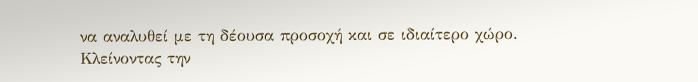να αναλυθεί με τη δέουσα προσοχή και σε ιδιαίτερο χώρο.
Κλείνοντας την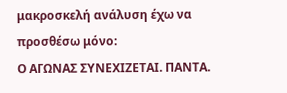μακροσκελή ανάλυση έχω να προσθέσω μόνο:
Ο ΑΓΩΝΑΣ ΣΥΝΕΧΙΖΕΤΑΙ. ΠΑΝΤΑ.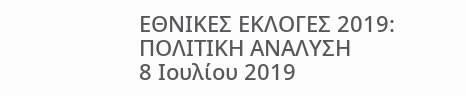ΕΘΝΙΚΕΣ ΕΚΛΟΓΕΣ 2019: ΠΟΛΙΤΙΚΗ ΑΝΑΛΥΣΗ
8 Ιουλίου 2019